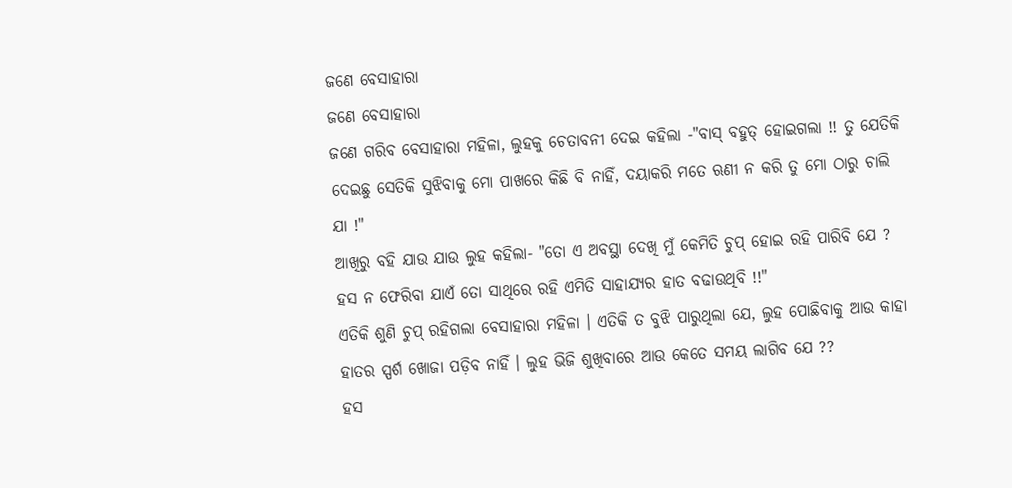ଜଣେ ବେସାହାରା
ଜଣେ ବେସାହାରା
ଜଣେ ଗରିବ ବେସାହାରା ମହିଳା, ଲୁହକୁ ଚେତାବନୀ ଦେଇ କହିଲା -"ବାସ୍ ବହୁତ୍ ହୋଇଗଲା !! ତୁ ଯେତିକି ଦେଇଛୁ ସେତିକି ସୁଝିବାକୁ ମୋ ପାଖରେ କିଛି ବି ନାହିଁ, ଦୟାକରି ମତେ ଋଣୀ ନ କରି ତୁ ମୋ ଠାରୁ ଚାଲି ଯା !"
ଆଖିରୁ ବହି ଯାଉ ଯାଉ ଲୁହ କହିଲା- "ତୋ ଏ ଅବସ୍ଥା ଦେଖି ମୁଁ କେମିତି ଚୁପ୍ ହୋଇ ରହି ପାରିବି ଯେ ? ହସ ନ ଫେରିବା ଯାଏଁ ତୋ ସାଥିରେ ରହି ଏମିତି ସାହାଯ୍ୟର ହାତ ବଢାଉଥିବି !!"
ଏତିକି ଶୁଣି ଚୁପ୍ ରହିଗଲା ବେସାହାରା ମହିଳା । ଏତିକି ତ ବୁଝି ପାରୁଥିଲା ଯେ, ଲୁହ ପୋଛିବାକୁ ଆଉ କାହା ହାତର ସ୍ପର୍ଶ ଖୋଜା ପଡ଼ିବ ନାହିଁ । ଲୁହ ଭିଜି ଶୁଖିବାରେ ଆଉ କେତେ ସମୟ ଲାଗିବ ଯେ ??
ହସ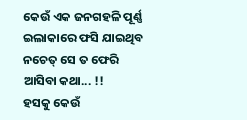କେଉଁ ଏକ ଜନଗହଳି ପୂର୍ଣ୍ଣ ଇଲାକାରେ ଫସି ଯାଇଥିବ ନଚେତ୍ ସେ ତ ଫେରି ଆସିବା କଥା... !!
ହସକୁ କେଉଁ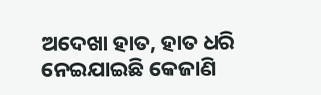ଅଦେଖା ହାତ, ହାତ ଧରି ନେଇଯାଇଛି କେଜାଣି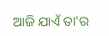ଆଜି ଯାଏଁ ତା'ର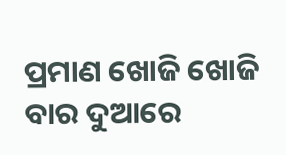ପ୍ରମାଣ ଖୋଜି ଖୋଜି ବାର ଦୁଆରେ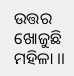ଉତ୍ତର ଖୋଜୁଛି ମହିଳା ।।